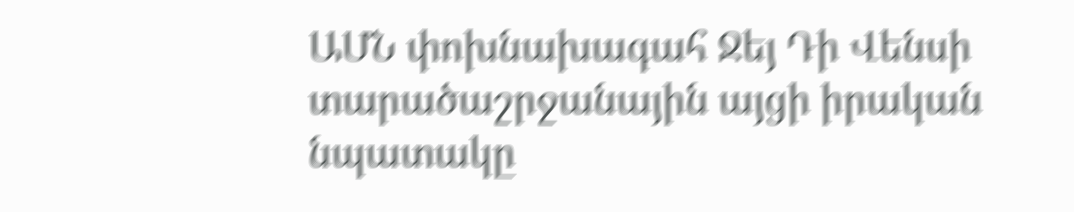ԱՄՆ փոխնախագահ Ջեյ Դի Վենսի տարածաշրջանային այցի իրական նպատակը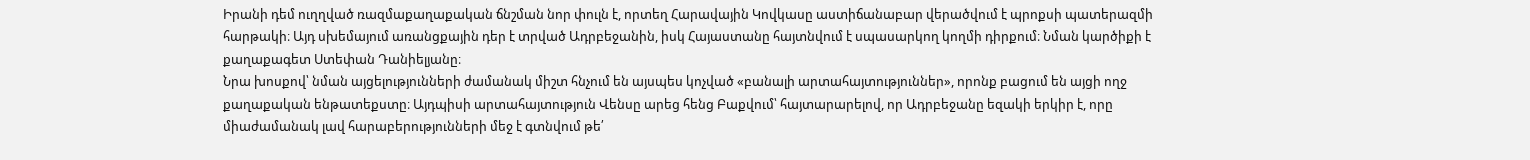Իրանի դեմ ուղղված ռազմաքաղաքական ճնշման նոր փուլն է, որտեղ Հարավային Կովկասը աստիճանաբար վերածվում է պրոքսի պատերազմի հարթակի։ Այդ սխեմայում առանցքային դեր է տրված Ադրբեջանին, իսկ Հայաստանը հայտնվում է սպասարկող կողմի դիրքում։ Նման կարծիքի է քաղաքագետ Ստեփան Դանիելյանը։
Նրա խոսքով՝ նման այցելությունների ժամանակ միշտ հնչում են այսպես կոչված «բանալի արտահայտություններ», որոնք բացում են այցի ողջ քաղաքական ենթատեքստը։ Այդպիսի արտահայտություն Վենսը արեց հենց Բաքվում՝ հայտարարելով, որ Ադրբեջանը եզակի երկիր է, որը միաժամանակ լավ հարաբերությունների մեջ է գտնվում թե՛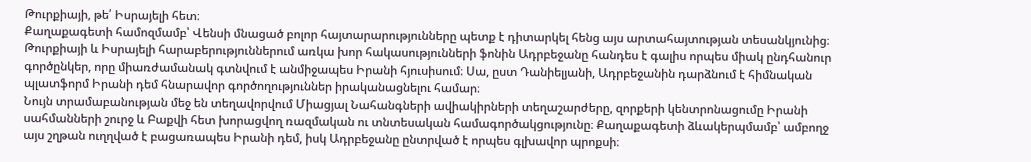Թուրքիայի, թե՛ Իսրայելի հետ։
Քաղաքագետի համոզմամբ՝ Վենսի մնացած բոլոր հայտարարությունները պետք է դիտարկել հենց այս արտահայտության տեսանկյունից։
Թուրքիայի և Իսրայելի հարաբերություններում առկա խոր հակասությունների ֆոնին Ադրբեջանը հանդես է գալիս որպես միակ ընդհանուր գործընկեր, որը միառժամանակ գտնվում է անմիջապես Իրանի հյուսիսում։ Սա, ըստ Դանիելյանի, Ադրբեջանին դարձնում է հիմնական պլատֆորմ Իրանի դեմ հնարավոր գործողություններ իրականացնելու համար։
Նույն տրամաբանության մեջ են տեղավորվում Միացյալ Նահանգների ավիակիրների տեղաշարժերը, զորքերի կենտրոնացումը Իրանի սահմանների շուրջ և Բաքվի հետ խորացվող ռազմական ու տնտեսական համագործակցությունը։ Քաղաքագետի ձևակերպմամբ՝ ամբողջ այս շղթան ուղղված է բացառապես Իրանի դեմ, իսկ Ադրբեջանը ընտրված է որպես գլխավոր պրոքսի։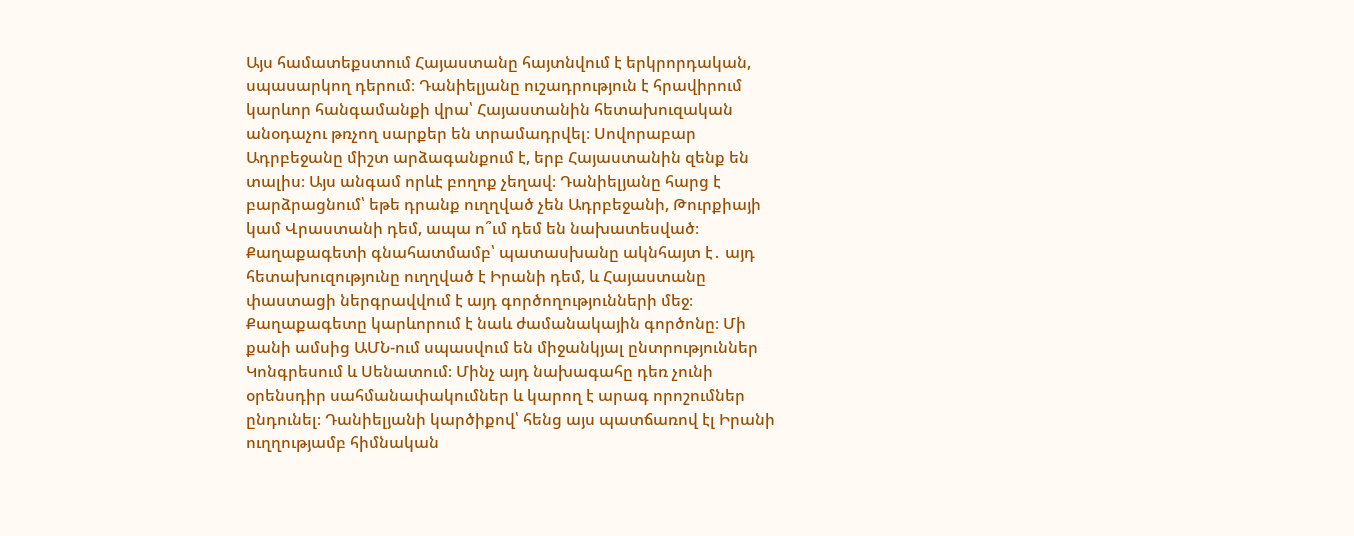Այս համատեքստում Հայաստանը հայտնվում է երկրորդական, սպասարկող դերում։ Դանիելյանը ուշադրություն է հրավիրում կարևոր հանգամանքի վրա՝ Հայաստանին հետախուզական անօդաչու թռչող սարքեր են տրամադրվել։ Սովորաբար Ադրբեջանը միշտ արձագանքում է, երբ Հայաստանին զենք են տալիս։ Այս անգամ որևէ բողոք չեղավ։ Դանիելյանը հարց է բարձրացնում՝ եթե դրանք ուղղված չեն Ադրբեջանի, Թուրքիայի կամ Վրաստանի դեմ, ապա ո՞ւմ դեմ են նախատեսված։ Քաղաքագետի գնահատմամբ՝ պատասխանը ակնհայտ է․ այդ հետախուզությունը ուղղված է Իրանի դեմ, և Հայաստանը փաստացի ներգրավվում է այդ գործողությունների մեջ։
Քաղաքագետը կարևորում է նաև ժամանակային գործոնը։ Մի քանի ամսից ԱՄՆ-ում սպասվում են միջանկյալ ընտրություններ Կոնգրեսում և Սենատում։ Մինչ այդ նախագահը դեռ չունի օրենսդիր սահմանափակումներ և կարող է արագ որոշումներ ընդունել։ Դանիելյանի կարծիքով՝ հենց այս պատճառով էլ Իրանի ուղղությամբ հիմնական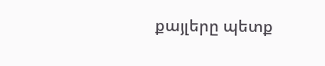քայլերը պետք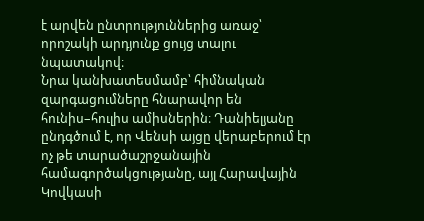է արվեն ընտրություններից առաջ՝ որոշակի արդյունք ցույց տալու նպատակով։
Նրա կանխատեսմամբ՝ հիմնական զարգացումները հնարավոր են հունիս–հուլիս ամիսներին։ Դանիելյանը ընդգծում է, որ Վենսի այցը վերաբերում էր ոչ թե տարածաշրջանային համագործակցությանը, այլ Հարավային Կովկասի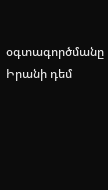օգտագործմանը Իրանի դեմ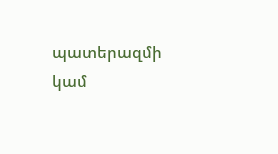պատերազմի կամ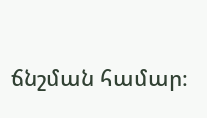ճնշման համար։